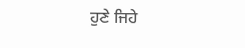ਹੁਣੇ ਜਿਹੇ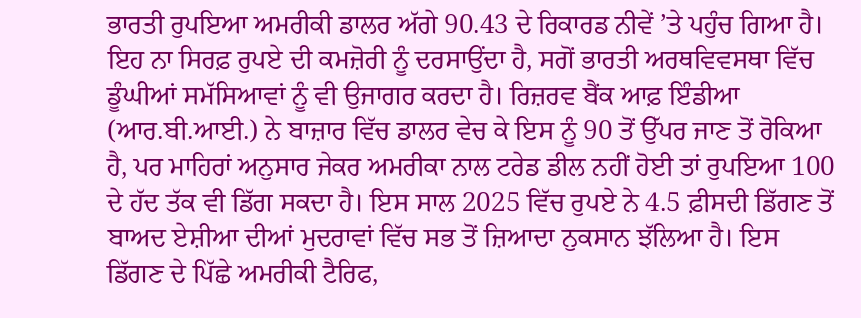ਭਾਰਤੀ ਰੁਪਇਆ ਅਮਰੀਕੀ ਡਾਲਰ ਅੱਗੇ 90.43 ਦੇ ਰਿਕਾਰਡ ਨੀਵੇਂ ’ਤੇ ਪਹੁੰਚ ਗਿਆ ਹੈ। ਇਹ ਨਾ ਸਿਰਫ਼ ਰੁਪਏ ਦੀ ਕਮਜ਼ੋਰੀ ਨੂੰ ਦਰਸਾਉਂਦਾ ਹੈ, ਸਗੋਂ ਭਾਰਤੀ ਅਰਥਵਿਵਸਥਾ ਵਿੱਚ ਡੂੰਘੀਆਂ ਸਮੱਸਿਆਵਾਂ ਨੂੰ ਵੀ ਉਜਾਗਰ ਕਰਦਾ ਹੈ। ਰਿਜ਼ਰਵ ਬੈਂਕ ਆਫ਼ ਇੰਡੀਆ (ਆਰ.ਬੀ.ਆਈ.) ਨੇ ਬਾਜ਼ਾਰ ਵਿੱਚ ਡਾਲਰ ਵੇਚ ਕੇ ਇਸ ਨੂੰ 90 ਤੋਂ ਉੱਪਰ ਜਾਣ ਤੋਂ ਰੋਕਿਆ ਹੈ, ਪਰ ਮਾਹਿਰਾਂ ਅਨੁਸਾਰ ਜੇਕਰ ਅਮਰੀਕਾ ਨਾਲ ਟਰੇਡ ਡੀਲ ਨਹੀਂ ਹੋਈ ਤਾਂ ਰੁਪਇਆ 100 ਦੇ ਹੱਦ ਤੱਕ ਵੀ ਡਿੱਗ ਸਕਦਾ ਹੈ। ਇਸ ਸਾਲ 2025 ਵਿੱਚ ਰੁਪਏ ਨੇ 4.5 ਫ਼ੀਸਦੀ ਡਿੱਗਣ ਤੋਂ ਬਾਅਦ ਏਸ਼ੀਆ ਦੀਆਂ ਮੁਦਰਾਵਾਂ ਵਿੱਚ ਸਭ ਤੋਂ ਜ਼ਿਆਦਾ ਨੁਕਸਾਨ ਝੱਲਿਆ ਹੈ। ਇਸ ਡਿੱਗਣ ਦੇ ਪਿੱਛੇ ਅਮਰੀਕੀ ਟੈਰਿਫ,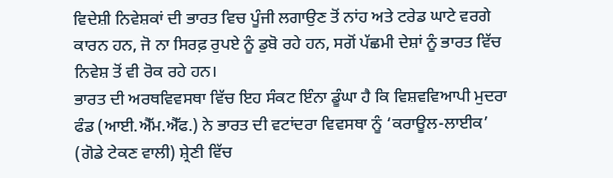ਵਿਦੇਸ਼ੀ ਨਿਵੇਸ਼ਕਾਂ ਦੀ ਭਾਰਤ ਵਿਚ ਪੂੰਜੀ ਲਗਾਉਣ ਤੋਂ ਨਾਂਹ ਅਤੇ ਟਰੇਡ ਘਾਟੇ ਵਰਗੇ ਕਾਰਨ ਹਨ, ਜੋ ਨਾ ਸਿਰਫ਼ ਰੁਪਏ ਨੂੰ ਡੁਬੋ ਰਹੇ ਹਨ, ਸਗੋਂ ਪੱਛਮੀ ਦੇਸ਼ਾਂ ਨੂੰ ਭਾਰਤ ਵਿੱਚ ਨਿਵੇਸ਼ ਤੋਂ ਵੀ ਰੋਕ ਰਹੇ ਹਨ।
ਭਾਰਤ ਦੀ ਅਰਥਵਿਵਸਥਾ ਵਿੱਚ ਇਹ ਸੰਕਟ ਇੰਨਾ ਡੂੰਘਾ ਹੈ ਕਿ ਵਿਸ਼ਵਵਿਆਪੀ ਮੁਦਰਾ ਫੰਡ (ਆਈ.ਐੱਮ.ਐੱਫ.) ਨੇ ਭਾਰਤ ਦੀ ਵਟਾਂਦਰਾ ਵਿਵਸਥਾ ਨੂੰ ‘ਕਰਾਊਲ-ਲਾਈਕ’ (ਗੋਡੇ ਟੇਕਣ ਵਾਲੀ) ਸ਼੍ਰੇਣੀ ਵਿੱਚ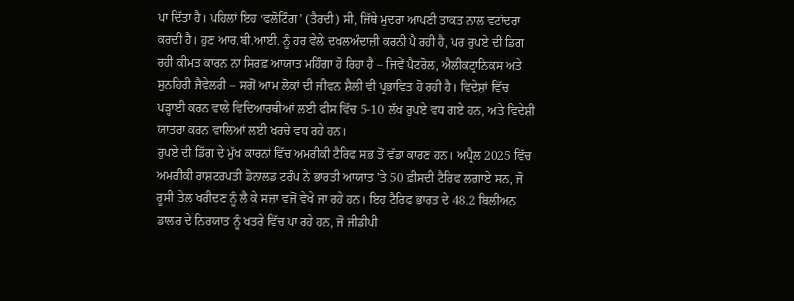ਪਾ ਦਿੱਤਾ ਹੈ। ਪਹਿਲਾਂ ਇਹ ‘ਫਲੋਟਿੰਗ’ (ਤੈਰਦੀ) ਸੀ, ਜਿੱਥੇ ਮੁਦਰਾ ਆਪਣੀ ਤਾਕਤ ਨਾਲ ਵਟਾਂਦਰਾ ਕਰਦੀ ਹੈ। ਹੁਣ ਆਰ.ਬੀ.ਆਈ. ਨੂੰ ਹਰ ਵੇਲੇ ਦਖਲਅੰਦਾਜ਼ੀ ਕਰਨੀ ਪੈ ਰਹੀ ਹੈ, ਪਰ ਰੁਪਏ ਦੀ ਡਿਗ ਰਹੀ ਕੀਮਤ ਕਾਰਨ ਨਾ ਸਿਰਫ਼ ਆਯਾਤ ਮਹਿੰਗਾ ਹੋ ਰਿਹਾ ਹੈ – ਜਿਵੇਂ ਪੈਟਰੋਲ, ਐਲੀਕਟ੍ਰਾਨਿਕਸ ਅਤੇ ਸੁਨਹਿਰੀ ਜੈਵੇਲਰੀ – ਸਗੋਂ ਆਮ ਲੋਕਾਂ ਦੀ ਜੀਵਨ ਸ਼ੈਲੀ ਵੀ ਪ੍ਰਭਾਵਿਤ ਹੋ ਰਹੀ ਹੈ। ਵਿਦੇਸ਼ਾਂ ਵਿੱਚ ਪੜ੍ਹਾਈ ਕਰਨ ਵਾਲੇ ਵਿਦਿਆਰਥੀਆਂ ਲਈ ਫੀਸ ਵਿੱਚ 5-10 ਲੱਖ ਰੁਪਏ ਵਧ ਗਏ ਹਨ, ਅਤੇ ਵਿਦੇਸ਼ੀ ਯਾਤਰਾ ਕਰਨ ਵਾਲਿਆਂ ਲਈ ਖਰਚੇ ਵਧ ਰਹੇ ਹਨ।
ਰੁਪਏ ਦੀ ਡਿੱਗ ਦੇ ਮੁੱਖ ਕਾਰਨਾਂ ਵਿੱਚ ਅਮਰੀਕੀ ਟੈਰਿਫ ਸਭ ਤੋਂ ਵੱਡਾ ਕਾਰਣ ਹਨ। ਅਪ੍ਰੈਲ 2025 ਵਿੱਚ ਅਮਰੀਕੀ ਰਾਸ਼ਟਰਪਤੀ ਡੋਨਾਲਡ ਟਰੰਪ ਨੇ ਭਾਰਤੀ ਆਯਾਤ ’ਤੇ 50 ਫ਼ੀਸਦੀ ਟੈਰਿਫ ਲਗਾਏ ਸਨ, ਜੋ ਰੂਸੀ ਤੇਲ ਖਰੀਦਣ ਨੂੰ ਲੈ ਕੇ ਸਜ਼ਾ ਵਜੋਂ ਵੇਖੇ ਜਾ ਰਹੇ ਹਨ। ਇਹ ਟੈਰਿਫ ਭਾਰਤ ਦੇ 48.2 ਬਿਲੀਅਨ ਡਾਲਰ ਦੇ ਨਿਰਯਾਤ ਨੂੰ ਖਤਰੇ ਵਿੱਚ ਪਾ ਰਹੇ ਹਨ, ਜੋ ਜੀਡੀਪੀ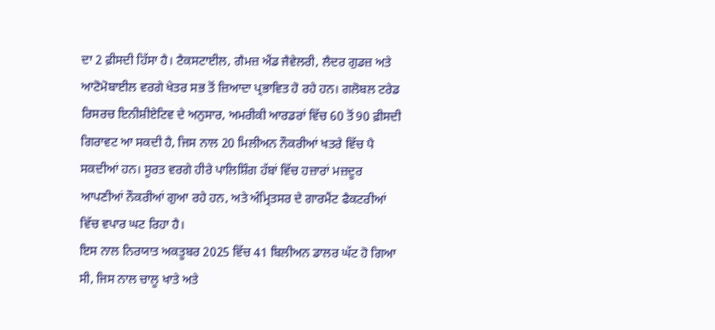ਦਾ 2 ਫ਼ੀਸਦੀ ਹਿੱਸਾ ਹੈ। ਟੈਕਸਟਾਈਲ, ਗੈਮਜ਼ ਐਂਡ ਜੈਵੇਲਰੀ, ਲੈਦਰ ਗੁਡਜ਼ ਅਤੇ ਆਟੋਮੋਬਾਈਲ ਵਰਗੇ ਖੇਤਰ ਸਭ ਤੋਂ ਜ਼ਿਆਦਾ ਪ੍ਰਭਾਵਿਤ ਹੋ ਰਹੇ ਹਨ। ਗਲੋਬਲ ਟਰੇਡ ਰਿਸਰਚ ਇਨੀਸ਼ੀਏਟਿਵ ਦੇ ਅਨੁਸਾਰ, ਅਮਰੀਕੀ ਆਰਡਰਾਂ ਵਿੱਚ 60 ਤੋਂ 90 ਫ਼ੀਸਦੀ ਗਿਰਾਵਟ ਆ ਸਕਦੀ ਹੈ, ਜਿਸ ਨਾਲ 20 ਮਿਲੀਅਨ ਨੌਕਰੀਆਂ ਖਤਰੇ ਵਿੱਚ ਪੈ ਸਕਦੀਆਂ ਹਨ। ਸੂਰਤ ਵਰਗੇ ਹੀਰੇ ਪਾਲਿਸ਼ਿੰਗ ਹੱਬਾਂ ਵਿੱਚ ਹਜ਼ਾਰਾਂ ਮਜ਼ਦੂਰ ਆਪਣੀਆਂ ਨੌਕਰੀਆਂ ਗੁਆ ਰਹੇ ਹਨ, ਅਤੇ ਅੰਮ੍ਰਿਤਸਰ ਦੇ ਗਾਰਮੈਂਟ ਫੈਕਟਰੀਆਂ ਵਿੱਚ ਵਪਾਰ ਘਟ ਰਿਹਾ ਹੈ।
ਇਸ ਨਾਲ ਨਿਰਯਾਤ ਅਕਤੂਬਰ 2025 ਵਿੱਚ 41 ਬਿਲੀਅਨ ਡਾਲਰ ਘੱਟ ਹੋ ਗਿਆ ਸੀ, ਜਿਸ ਨਾਲ ਚਾਲੂ ਖਾਤੇ ਅਤੇ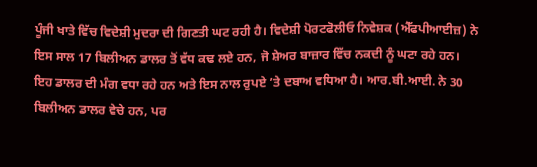ਪੂੰਜੀ ਖਾਤੇ ਵਿੱਚ ਵਿਦੇਸ਼ੀ ਮੁਦਰਾ ਦੀ ਗਿਣਤੀ ਘਟ ਰਹੀ ਹੈ। ਵਿਦੇਸ਼ੀ ਪੋਰਟਫੋਲੀਓ ਨਿਵੇਸ਼ਕ (ਐੱਫਪੀਆਈਜ਼) ਨੇ ਇਸ ਸਾਲ 17 ਬਿਲੀਅਨ ਡਾਲਰ ਤੋਂ ਵੱਧ ਕਢ ਲਏ ਹਨ, ਜੋ ਸ਼ੇਅਰ ਬਾਜ਼ਾਰ ਵਿੱਚ ਨਕਦੀ ਨੂੰ ਘਟਾ ਰਹੇ ਹਨ। ਇਹ ਡਾਲਰ ਦੀ ਮੰਗ ਵਧਾ ਰਹੇ ਹਨ ਅਤੇ ਇਸ ਨਾਲ ਰੁਪਏ ’ਤੇ ਦਬਾਅ ਵਧਿਆ ਹੈ। ਆਰ.ਬੀ.ਆਈ. ਨੇ 30 ਬਿਲੀਅਨ ਡਾਲਰ ਵੇਚੇ ਹਨ, ਪਰ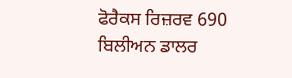ਫੋਰੈਕਸ ਰਿਜ਼ਰਵ 690 ਬਿਲੀਅਨ ਡਾਲਰ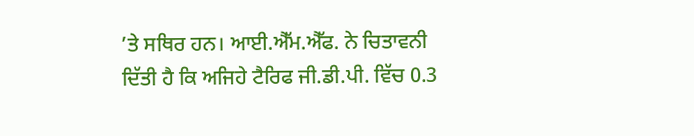’ਤੇ ਸਥਿਰ ਹਨ। ਆਈ.ਐੱਮ.ਐੱਫ. ਨੇ ਚਿਤਾਵਨੀ ਦਿੱਤੀ ਹੈ ਕਿ ਅਜਿਹੇ ਟੈਰਿਫ ਜੀ.ਡੀ.ਪੀ. ਵਿੱਚ 0.3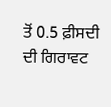ਤੋਂ 0.5 ਫ਼ੀਸਦੀ ਦੀ ਗਿਰਾਵਟ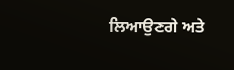ਲਿਆਉਣਗੇ ਅਤੇ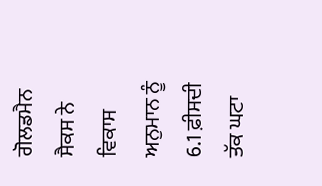ਗੋਲਡਮੈਨ ਸੈਕਸ ਨੇ ਵਿਕਾਸ ਅਨੁਮਾਨ ਨੂੰ 6.1 ਫ਼ੀਸਦੀ ਤੱਕ ਘਟਾ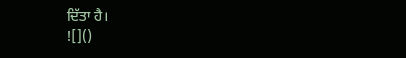ਦਿੱਤਾ ਹੈ।
![]()